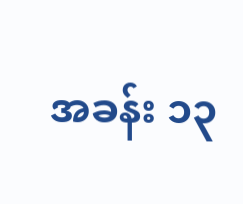အခန်း ၁၃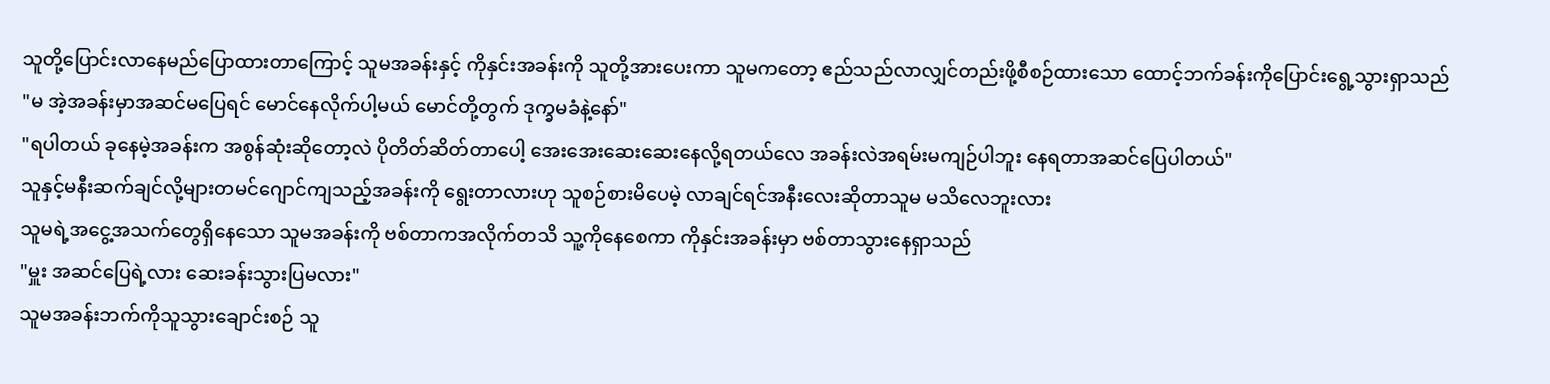သူတို့ပြောင်းလာနေမည်ပြောထားတာကြောင့် သူမအခန်းနှင့် ကိုနှင်းအခန်းကို သူတို့အားပေးကာ သူမကတော့ ဧည်သည်လာလျှင်တည်းဖို့စီစဉ်ထားသော ထောင့်ဘက်ခန်းကိုပြောင်းရွေ့သွားရှာသည်
"မ အဲ့အခန်းမှာအဆင်မပြေရင် မောင်နေလိုက်ပါ့မယ် မောင်တို့တွက် ဒုက္ခမခံနဲ့နော်"
"ရပါတယ် ခုနေမဲ့အခန်းက အစွန်ဆုံးဆိုတော့လဲ ပိုတိတ်ဆိတ်တာပေါ့ အေးအေးဆေးဆေးနေလို့ရတယ်လေ အခန်းလဲအရမ်းမကျဉ်ပါဘူး နေရတာအဆင်ပြေပါတယ်"
သူနှင့်မနီးဆက်ချင်လို့များတမင်ဂျောင်ကျသည့်အခန်းကို ရွေးတာလားဟု သူစဉ်စားမိပေမဲ့ လာချင်ရင်အနီးလေးဆိုတာသူမ မသိလေဘူးလား
သူမရဲ့အငွေ့အသက်တွေရှိနေသော သူမအခန်းကို ဗစ်တာကအလိုက်တသိ သူ့ကိုနေစေကာ ကိုနှင်းအခန်းမှာ ဗစ်တာသွားနေရှာသည်
"မှူး အဆင်ပြေရဲ့လား ဆေးခန်းသွားပြမလား"
သူမအခန်းဘက်ကိုသူသွားချောင်းစဉ် သူ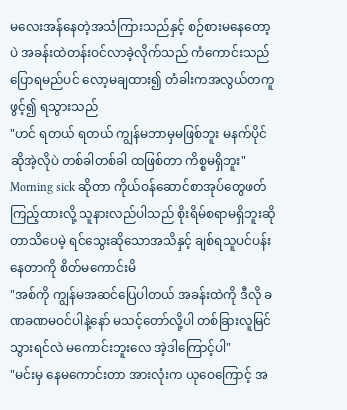မလေးအန်နေတဲ့အသံကြားသည်နှင့် စဉ်စားမနေတော့ပဲ အခန်းထဲတန်းဝင်လာခဲ့လိုက်သည် ကံကောင်းသည်ပြောရမည်ပင် လော့မချထား၍ တံခါးကအလွယ်တကူဖွင့်၍ ရသွားသည်
"ဟင် ရတယ် ရတယ် ကျွန်မဘာမှမဖြစ်ဘူး မနက်ပိုင်ဆိုအဲ့လိုပဲ တစ်ခါတစ်ခါ ထဖြစ်တာ ကိစ္စမရှိဘူး"
Morning sick ဆိုတာ ကိုယ်ဝန်ဆောင်စာအုပ်တွေဖတ်ကြည့်ထားလို့ သူနားလည်ပါသည် စိုးရိမ်စရာမရှိဘူးဆိုတာသိပေမဲ့ ရင်သွေးဆိုသောအသိနှင့် ချစ်ရသူပင်ပန်းနေတာကို စိတ်မကောင်းမိ
"အစ်ကို ကျွန်မအဆင်ပြေပါတယ် အခန်းထဲကို ဒီလို ခဏခဏမဝင်ပါနဲ့နော် မသင့်တော်လို့ပါ တစ်ခြားလူမြင်သွားရင်လဲ မကောင်းဘူးလေ အဲ့ဒါကြောင့်ပါ"
"မင်းမှ နေမကောင်းတာ အားလုံးက ယုဝေကြောင့် အ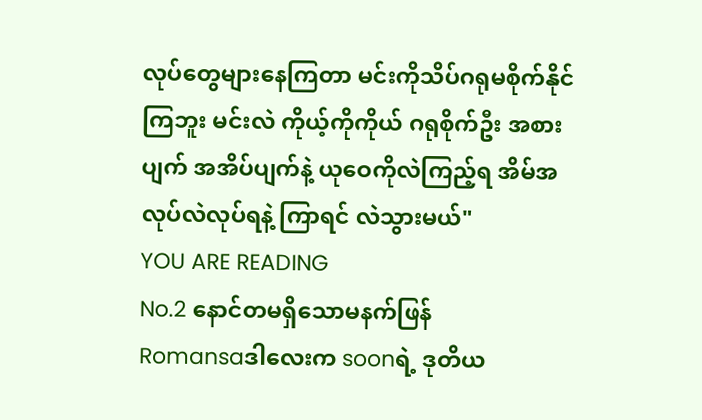လုပ်တွေများနေကြတာ မင်းကိုသိပ်ဂရုမစိုက်နိုင်ကြဘူး မင်းလဲ ကိုယ့်ကိုကိုယ် ဂရုစိုက်ဦး အစားပျက် အအိပ်ပျက်နဲ့ ယုဝေကိုလဲကြည့်ရ အိမ်အလုပ်လဲလုပ်ရနဲ့ ကြာရင် လဲသွားမယ်"
YOU ARE READING
No.2 နောင်တမရှိသောမနက်ဖြန်
Romansaဒါလေးက soonရဲ့ ဒုတိယ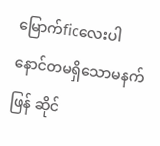မြောက်ficလေးပါ နောင်တမရှိသောမနက်ဖြန် ဆိုင်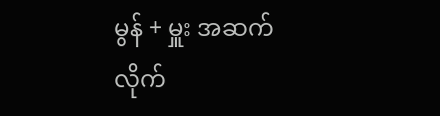မွန် + မှူး အဆက်လိုက်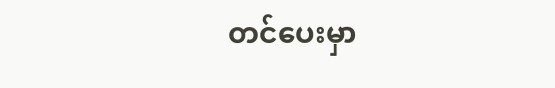တင်ပေးမှာ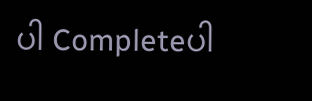ပါ Completeပါ